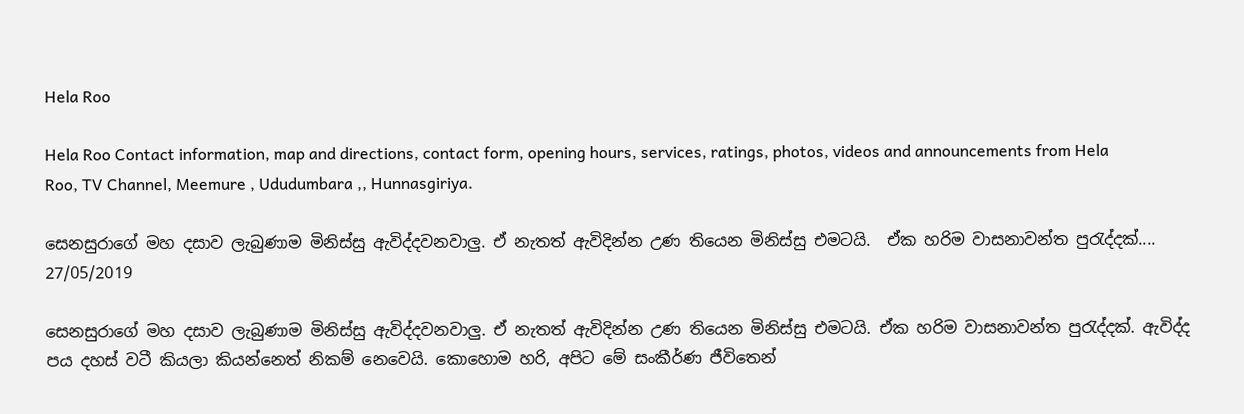Hela Roo

Hela Roo Contact information, map and directions, contact form, opening hours, services, ratings, photos, videos and announcements from Hela Roo, TV Channel, Meemure , Ududumbara ,, Hunnasgiriya.

සෙනසුරාගේ මහ දසාව ලැබුණාම මිනිස්සු ඇවිද්දවනවාලු. ඒ නැතත් ඇවිදින්න උණ තියෙන මිනිස්සු එමටයි.  ඒක හරිම වාසනාවන්ත පුරැද්දක්....
27/05/2019

සෙනසුරාගේ මහ දසාව ලැබුණාම මිනිස්සු ඇවිද්දවනවාලු. ඒ නැතත් ඇවිදින්න උණ තියෙන මිනිස්සු එමටයි. ඒක හරිම වාසනාවන්ත පුරැද්දක්. ඇවිද්ද පය දහස් වටී කියලා කියන්නෙත් නිකම් නෙවෙයි. කොහොම හරි, අපිට මේ සංකීර්ණ ජීවිතෙන්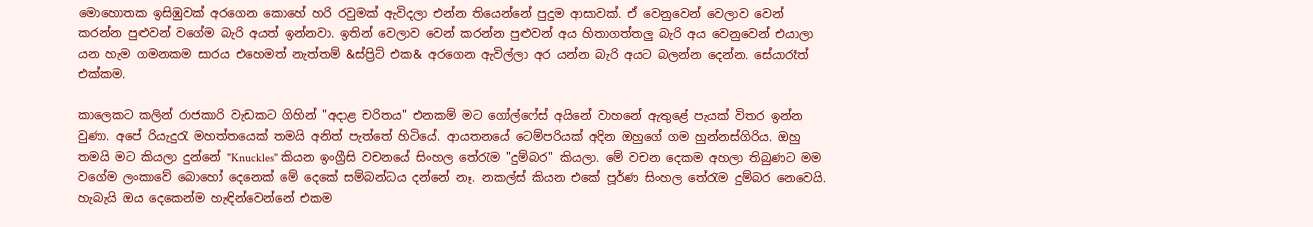මොහොතක ඉසිඹුවක් අරගෙන කොහේ හරි රවුමක් ඇවිදලා එන්න තියෙන්නේ පුදුම ආසාවක්. ඒ වෙනුවෙන් වෙලාව වෙන් කරන්න පුළුවන් වගේම බැරි අයත් ඉන්නවා. ඉතින් වෙලාව වෙන් කරන්න පුළුවන් අය හිතාගත්තලු බැරි අය වෙනුවෙන් එයාලා යන හැම ගමනකම සාරය එහෙමත් නැත්තම් &ස්ප්‍රිට් එක& අරගෙන ඇවිල්ලා අර යන්න බැරි අයට බලන්න දෙන්න. සේයාරෑත් එක්කම.

කාලෙකට කලින් රාජකාරි වැඩකට ගිහින් "අදාළ චරිතය" එනකම් මට ගෝල්ෆේස් අයිනේ වාහනේ ඇතුළේ පැයක් විතර ඉන්න වුණා. අපේ රියැදුරැ මහත්තයෙක් තමයි අනිත් පැත්තේ හිටියේ. ආයතනයේ ටෙම්පරියක් අදින ඔහුගේ ගම හුන්නස්ගිරිය. ඔහු තමයි මට කියලා දුන්නේ "Knuckles" කියන ඉංග්‍රීසි වචනයේ සිංහල තේරැම "දුම්බර" කියලා. මේ වචන දෙකම අහලා තිබුණට මම වගේම ලංකාවේ බොහෝ දෙනෙක් මේ දෙකේ සම්බන්ධය දන්නේ නෑ. නකල්ස් කියන එකේ පූර්ණ සිංහල තේරැම දුම්බර නෙවෙයි. හැබැයි ඔය දෙකෙන්ම හැඳින්වෙන්නේ එකම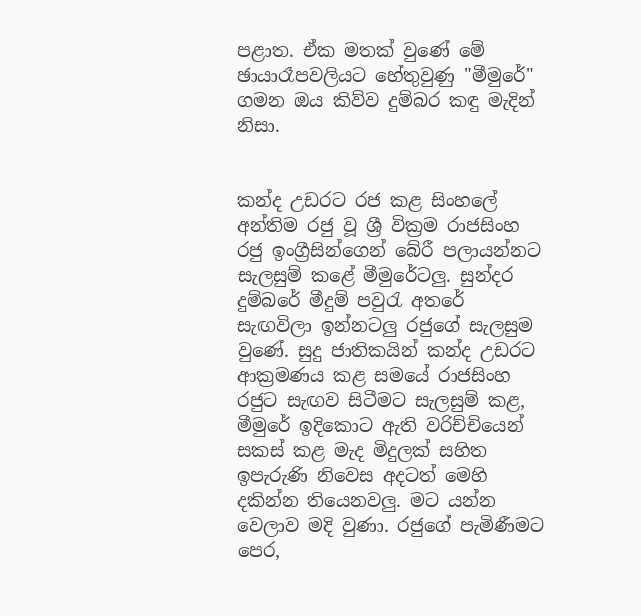පළාත. ඒක මතක් වුණේ මේ ඡායාරෑපවලියට හේතුවුණු "මීමුරේ" ගමන ඔය කිව්ව දුම්බර කඳු මැදින් නිසා.


කන්ද උඩරට රජ කළ සිංහලේ අන්තිම රජු වූ ශ්‍රී වික්‍රම රාජසිංහ රජු ඉංග්‍රීසින්ගෙන් බේරී පලායන්නට සැලසුම් කළේ මීමුරේටලු. සුන්දර දුම්බරේ මීදුම් පවුරැ අතරේ සැඟවිලා ඉන්නටලු රජුගේ සැලසුම වුණේ. සුදු ජාතිකයින් කන්ද උඩරට ආක්‍රමණය කළ සමයේ රාජසිංහ රජුට සැඟව සිටීමට සැලසුම් කළ, මීමුරේ ඉදිකොට ඇති වරිච්චියෙන් සකස් කළ මැද මිදුලක් සහිත ඉපැරුණි නිවෙස අදටත් මෙහි දකින්න තියෙනවලු. මට යන්න වෙලාව මදි වුණා. රජුගේ පැමිණීමට පෙර,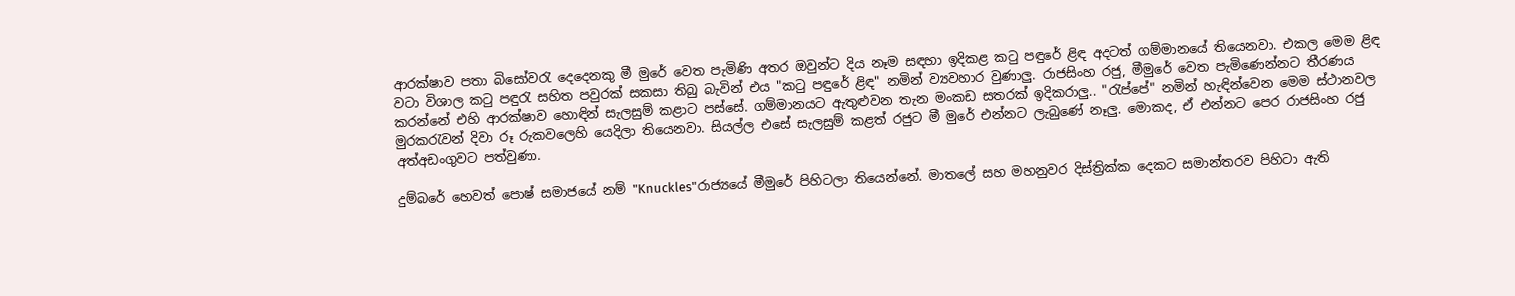ආරක්ෂාව පතා බිසෝවරැ දෙදෙනකු මී මුරේ වෙත පැමිණි අතර ඔවුන්ට දිය නෑම සඳහා ඉදිකළ කටු පඳුරේ ළිඳ අදටත් ගම්මානයේ තියෙනවා. එකල මෙම ළිඳ වටා විශාල කටු පඳුරැ සහිත පවුරක් සකසා තිබු බැවින් එය "කටු පඳුරේ ළිඳ" නමින් ව්‍යවහාර වුණාලු. රාජසිංහ රජු, මීමුරේ වෙත පැමිණෙන්නට තීරණය කරන්නේ එහි ආරක්ෂාව හොඳින් සැලසුම් කළාට පස්සේ. ගම්මානයට ඇතුළුවන තැන මංකඩ සතරක් ඉදිකරාලු.. "රැප්පේ" නමින් හැඳින්වෙන මෙම ස්ථානවල මුරකරැවන් දිවා රූ රුකවලෙහි යෙදිලා තියෙනවා. සියල්ල එසේ සැලසුම් කළත් රජුට මී මුරේ එන්නට ලැබුණේ නෑලු. මොකද, ඒ එන්නට පෙර රාජසිංහ රජු අත්අඩංගුවට පත්වුණා.

දුම්බරේ හෙවත් පොෂ් සමාජයේ නම් "Knuckles"රාජ්‍යයේ මීමුරේ පිහිටලා තියෙන්නේ. මාතලේ සහ මහනුවර දිස්ත්‍රික්ක දෙකට සමාන්තරව පිහිටා ඇති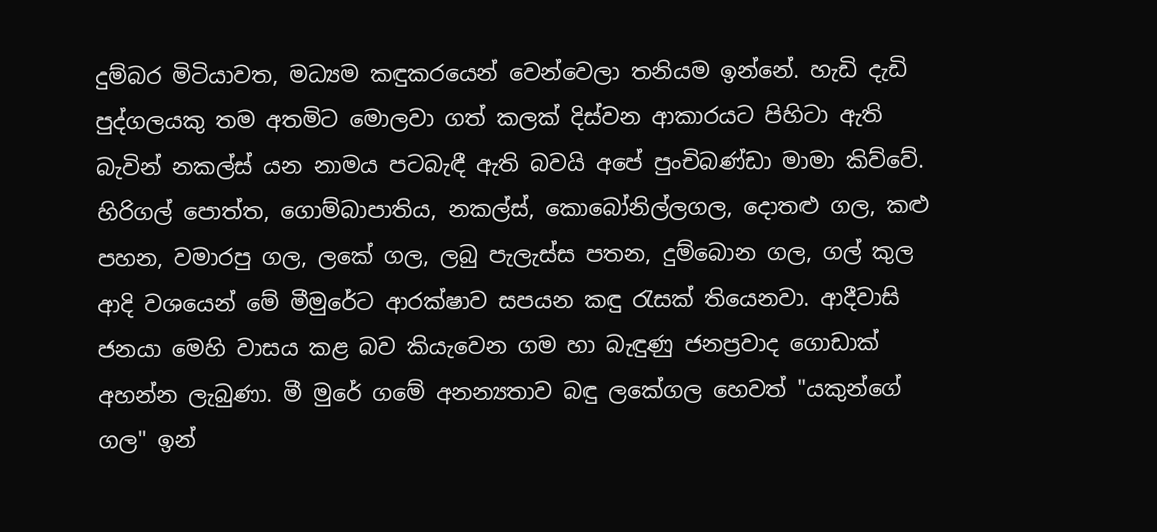දුම්බර මිටියාවත, මධ්‍යම කඳුකරයෙන් වෙන්වෙලා තනියම ඉන්නේ. හැඩි දැඩි පුද්ගලයකු තම අතමිට මොලවා ගත් කලක් දිස්වන ආකාරයට පිහිටා ඇති බැවින් නකල්ස් යන නාමය පටබැඳී ඇති බවයි අපේ පුංචිබණ්ඩා මාමා කිව්වේ. හිරිගල් පොත්ත, ගොම්බාපාතිය, නකල්ස්, කොබෝනිල්ලගල, දොතළු ගල, කළු පහන, වමාරපු ගල, ලකේ ගල, ලබු පැලැස්ස පතන, දුම්බොන ගල, ගල් කුල ආදි වශයෙන් මේ මීමුරේට ආරක්ෂාව සපයන කඳු රැසක් තියෙනවා. ආදීවාසි ජනයා මෙහි වාසය කළ බව කියැවෙන ගම හා බැඳුණු ජනප්‍රවාද ගොඩාක් අහන්න ලැබුණා. මී මුරේ ගමේ අනන්‍යතාව බඳු ලකේගල හෙවත් "යකුන්ගේ ගල" ඉන්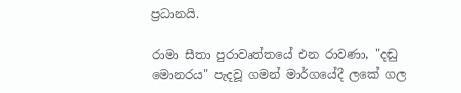ප්‍රධානයි.

රාමා සීතා පුරාවෘත්තයේ එන රාවණා, "දඬු මොනරය" පැදවූ ගමන් මාර්ගයේදී ලකේ ගල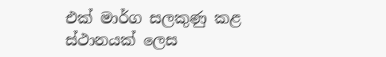එක් මාර්ග සලකුණු කළ ස්ථානයක් ලෙස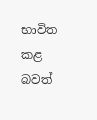භාවිත කළ බවත්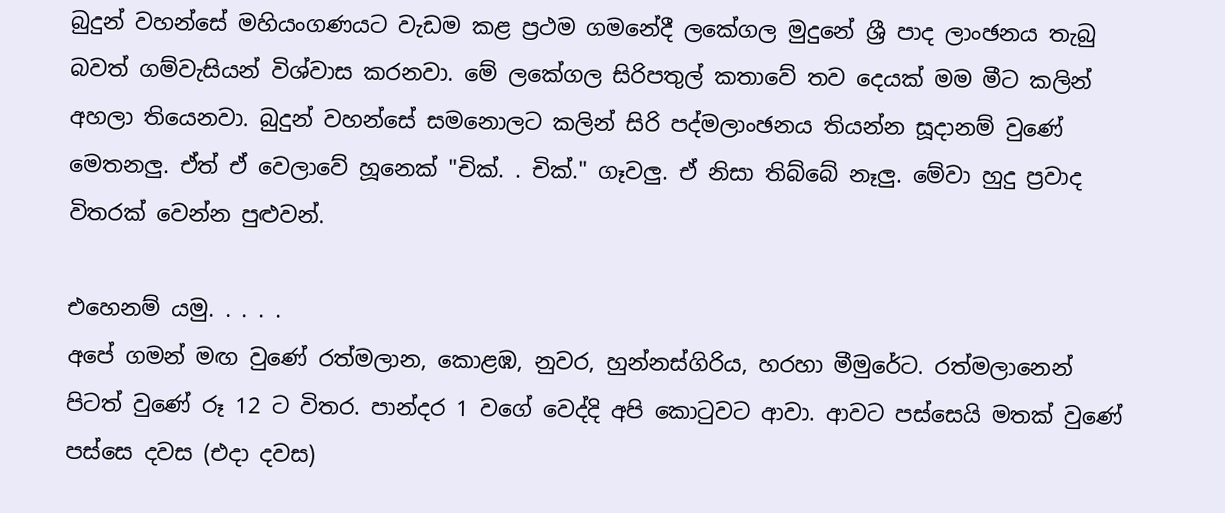බුදුන් වහන්සේ මහියංගණයට වැඩම කළ ප්‍රථම ගමනේදී ලකේගල මුදුනේ ශ්‍රී පාද ලාංඡනය තැබු බවත් ගම්වැසියන් විශ්වාස කරනවා. මේ ලකේගල සිරිපතුල් කතාවේ තව දෙයක් මම මීට කලින් අහලා තියෙනවා. බුදුන් වහන්සේ සමනොලට කලින් සිරි පද්මලාංඡනය තියන්න සූදානම් වුණේ මෙතනලු. ඒත් ඒ වෙලාවේ හූනෙක් "චික්. . චික්." ගෑවලු. ඒ නිසා තිබ්බේ නෑලු. මේවා හුදු ප්‍රවාද විතරක් වෙන්න පුළුවන්.

එහෙනම් යමු. . . . .
අපේ ගමන් මඟ වුණේ රත්මලාන, කොළඹ, නුවර, හුන්නස්ගිරිය, හරහා මීමුරේට. රත්මලානෙන් පිටත් වුණේ රූ 12 ට විතර. පාන්දර 1 වගේ වෙද්දි අපි කොටුවට ආවා. ආවට පස්සෙයි මතක් වුණේ පස්සෙ දවස (එදා දවස)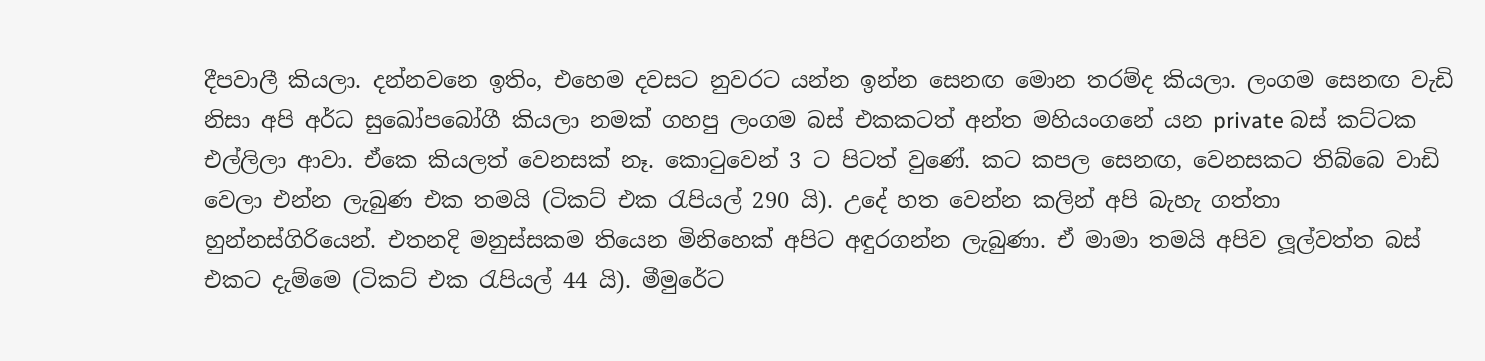දීපවාලී කියලා. දන්නවනෙ ඉතිං, එහෙම දවසට නුවරට යන්න ඉන්න සෙනඟ මොන තරම්ද කියලා. ලංගම සෙනඟ වැඩි නිසා අපි අර්ධ සුඛෝපබෝගී කියලා නමක් ගහපු ලංගම බස් එකකටත් අන්ත මහියංගනේ යන private බස් කට්ටක එල්ලිලා ආවා. ඒකෙ කියලත් වෙනසක් නෑ. කොටුවෙන් 3 ට පිටත් වුණේ. කට කපල සෙනඟ, වෙනසකට තිබ්බෙ වාඩි වෙලා එන්න ලැබුණ එක තමයි (ටිකට් එක රැපියල් 290 යි). උදේ හත වෙන්න කලින් අපි බැහැ ගත්තා හුන්නස්ගිරියෙන්. එතනදි මනුස්සකම තියෙන මිනිහෙක් අපිට අඳුරගන්න ලැබුණා. ඒ මාමා තමයි අපිව ලූල්වත්ත බස් එකට දැම්මෙ (ටිකට් එක රැපියල් 44 යි). මීමුරේට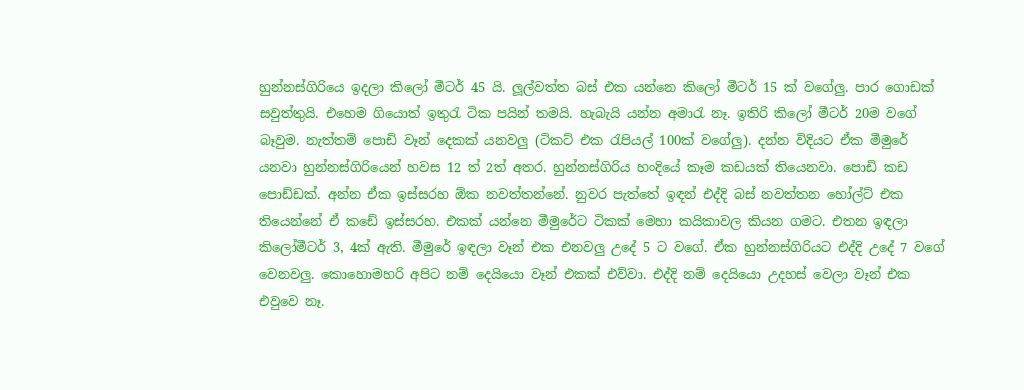හුන්නස්ගිරියෙ ඉදලා කිලෝ මීටර් 45 යි. ලූල්වත්ත බස් එක යන්නෙ කිලෝ මීටර් 15 ක් වගේලු. පාර ගොඩක් සවුත්තුයි. එහෙම ගියොත් ඉතුරැ ටික පයින් තමයි. හැබැයි යන්න අමාරැ නෑ. ඉතිරි කිලෝ මීටර් 20ම වගේ බෑවුම. නැත්තම් පොඩි වෑන් දෙකක් යනවලු (ටිකට් එක රැපියල් 100ක් වගේලු). දන්න විදියට ඒක මීමුරේ යනවා හුන්නස්ගිරියෙන් හවස 12 ත් 2ත් අතර. හුන්නස්ගිරිය හංදියේ කෑම කඩයක් තියෙනවා. පොඩි කඩ පොඩ්ඩක්. අන්න ඒක ඉස්සරහ ඕක නවත්තන්නේ. නුවර පැත්තේ ඉඳන් එද්දි බස් නවත්තන හෝල්ට් එක තියෙන්නේ ඒ කඩේ ඉස්සරහ. එකක් යන්නෙ මීමුරේට ටිකක් මෙහා කයිකාවල කියන ගමට. එතන ඉඳලා කිලෝමීටර් 3, 4ක් ඇති. මීමුරේ ඉඳලා වෑන් එක එනවලු උදේ 5 ට වගේ. ඒක හුන්නස්ගිරියට එද්දි උදේ 7 වගේ වෙනවලු. කොහොමහරි අපිට නම් දෙයියො වෑන් එකක් එව්වා. එද්දි නම් දෙයියො උදහස් වෙලා වෑන් එක එවුවෙ නෑ.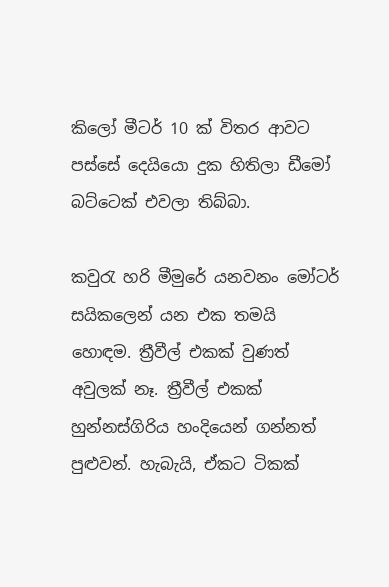කිලෝ මීටර් 10 ක් විතර ආවට පස්සේ දෙයියො දුක හිතිලා ඩීමෝ බට්ටෙක් එවලා තිබ්බා.

කවුරැ හරි මීමුරේ යනවනං මෝටර් සයිකලෙන් යන එක තමයි හොඳම. ත්‍රීවීල් එකක් වුණත් අවුලක් නෑ. ත්‍රීවීල් එකක් හුන්නස්ගිරිය හංදියෙන් ගන්නත් පුළුවන්. හැබැයි, ඒකට ටිකක්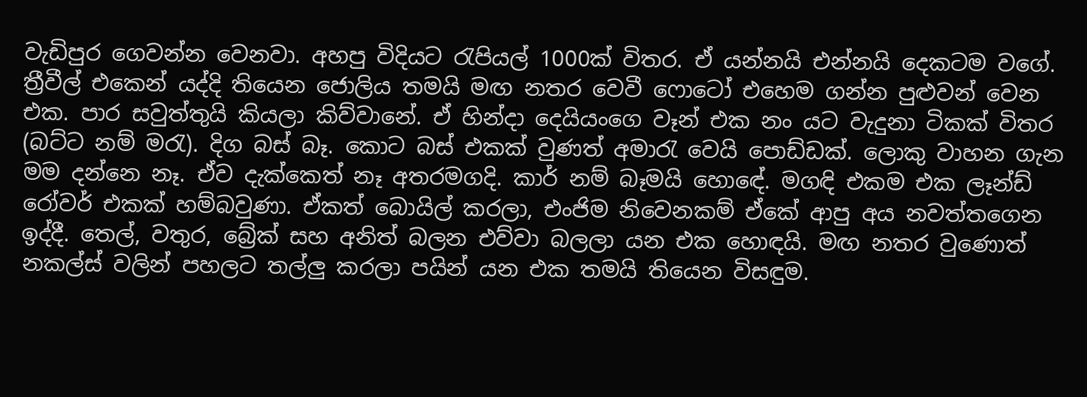වැඩිපුර ගෙවන්න වෙනවා. අහපු විදියට රැපියල් 1000ක් විතර. ඒ යන්නයි එන්නයි දෙකටම වගේ. ත්‍රීවීල් එකෙන් යද්දි තියෙන ජොලිය තමයි මඟ නතර වෙවී ෆොටෝ එහෙම ගන්න පුළුවන් වෙන එක. පාර සවුත්තුයි කියලා කිව්වානේ. ඒ හින්දා දෙයියංගෙ වෑන් එක නං යට වැදුනා ටිකක් විතර (බට්ට නම් මරැ). දිග බස් බෑ. කොට බස් එකක් වුණත් අමාරැ වෙයි පොඩ්ඩක්. ලොකු වාහන ගැන මම දන්නෙ නෑ. ඒව දැක්කෙත් නෑ අතරමගදි. කාර් නම් බෑමයි හොඳේ. මගඳි එකම එක ලෑන්ඩ් රෝවර් එකක් හම්බවුණා. ඒකත් බොයිල් කරලා, එංජිම නිවෙනකම් ඒකේ ආපු අය නවත්තගෙන ඉද්දී. තෙල්, වතුර, බ්‍රේක් සහ අනිත් බලන එව්වා බලලා යන එක හොඳයි. මඟ නතර වුණොත් නකල්ස් වලින් පහලට තල්ලු කරලා පයින් යන එක තමයි තියෙන විසඳුම.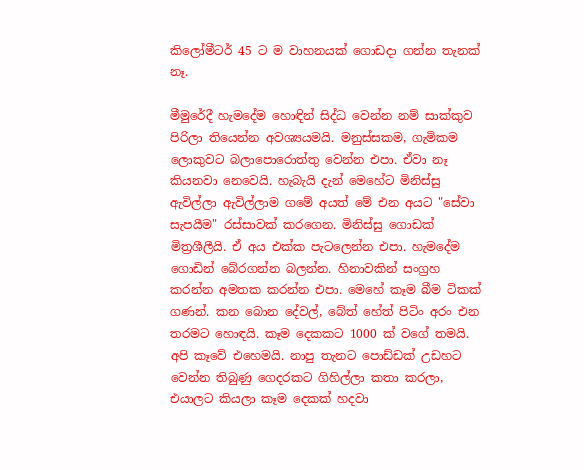කිලෝමීටර් 45 ට ම වාහනයක් ගොඩදා ගන්න තැනක් නෑ.

මීමුරේදී හැමදේම හොඳින් සිද්ධ වෙන්න නම් සාක්කුව පිරිලා තියෙන්න අවශ්‍යයමයි. මනුස්සකම, ගැමිකම ලොකුවට බලාපොරොත්තු වෙන්න එපා. ඒවා නෑ කියනවා නෙවෙයි. හැබැයි දැන් මෙහේට මිනිස්සු ඇවිල්ලා ඇවිල්ලාම ගමේ අයත් මේ එන අයට "සේවා සැපයීම" රස්සාවක් කරගෙන. මිනිස්සු ගොඩක් මිත්‍රශීලීයි. ඒ අය එක්ක පැටලෙන්න එපා. හැමදේම ගොඩින් බේරගන්න බලන්න. හිනාවකින් සංග්‍රහ කරන්න අමතක කරන්න එපා. මෙහේ කෑම බීම ටිකක් ගණන්. කන බොන දේවල්, බේත් හේත් පිටිං අරං එන තරමට හොඳයි. කෑම දෙකකට 1000 ක් වගේ තමයි. අපි කෑවේ එහෙමයි. නාපු තැනට පොඩ්ඩක් උඩහට වෙන්න තිබුණු ගෙදරකට ගිහිල්ලා කතා කරලා, එයාලට කියලා කෑම දෙකක් හදවා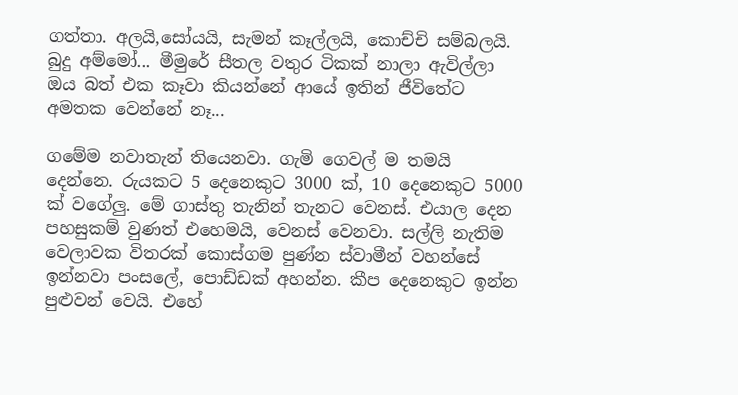ගත්තා. අලයි,සෝයයි, සැමන් කෑල්ලයි, කොච්චි සම්බලයි. බුදු අම්මෝ... මීමුරේ සීතල වතුර ටිකක් නාලා ඇවිල්ලා ඔය බත් එක කෑවා කියන්නේ ආයේ ඉතින් ජීවිතේට අමතක වෙන්නේ නෑ...

ගමේම නවාතැන් තියෙනවා. ගැමි ගෙවල් ම තමයි දෙන්නෙ. රුයකට 5 දෙනෙකුට 3000 ක්, 10 දෙනෙකුට 5000 ක් වගේලු. මේ ගාස්තු තැනින් තැනට වෙනස්. එයාල දෙන පහසුකම් වුණත් එහෙමයි, වෙනස් වෙනවා. සල්ලි නැතිම වෙලාවක විතරක් කොස්ගම පුණ්න ස්වාමීන් වහන්සේ ඉන්නවා පංසලේ, පොඩ්ඩක් අහන්න. කීප දෙනෙකුට ඉන්න පුළුවන් වෙයි. එහේ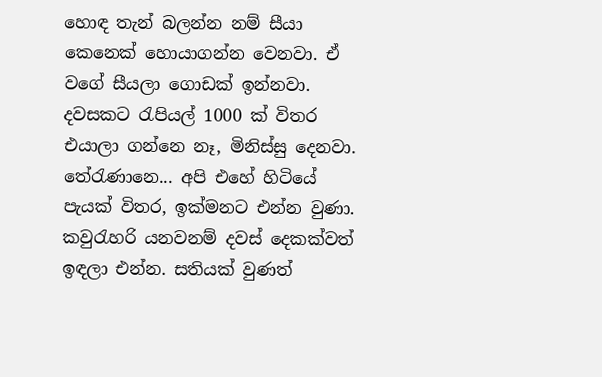හොඳ තැන් බලන්න නම් සීයා කෙනෙක් හොයාගන්න වෙනවා. ඒ වගේ සීයලා ගොඩක් ඉන්නවා. දවසකට රැපියල් 1000 ක් විතර එයාලා ගන්නෙ නෑ, මිනිස්සු දෙනවා. තේරැණානෙ... අපි එහේ හිටියේ පැයක් විතර, ඉක්මනට එන්න වුණා. කවුරැහරි යනවනම් දවස් දෙකක්වත් ඉඳලා එන්න. සතියක් වුණත්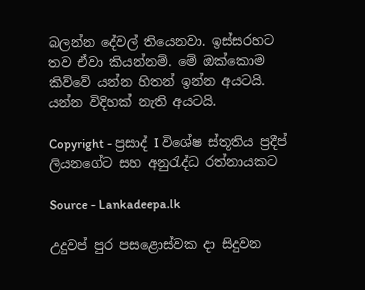බලන්න දේවල් තියෙනවා. ඉස්සරහට තව ඒවා කියන්නම්. මේ ඔක්කොම කිව්වේ යන්න හිතන් ඉන්න අයටයි. යන්න විදිහක් නැති අයටයි.

Copyright - ප්‍රසාද් I විශේෂ ස්තූතිය ප්‍රදීප් ලියනගේට සහ අනුරැද්ධ රත්නායකට

Source - Lankadeepa.lk

උදුවප් පුර පසළොස්වක දා සිදුවන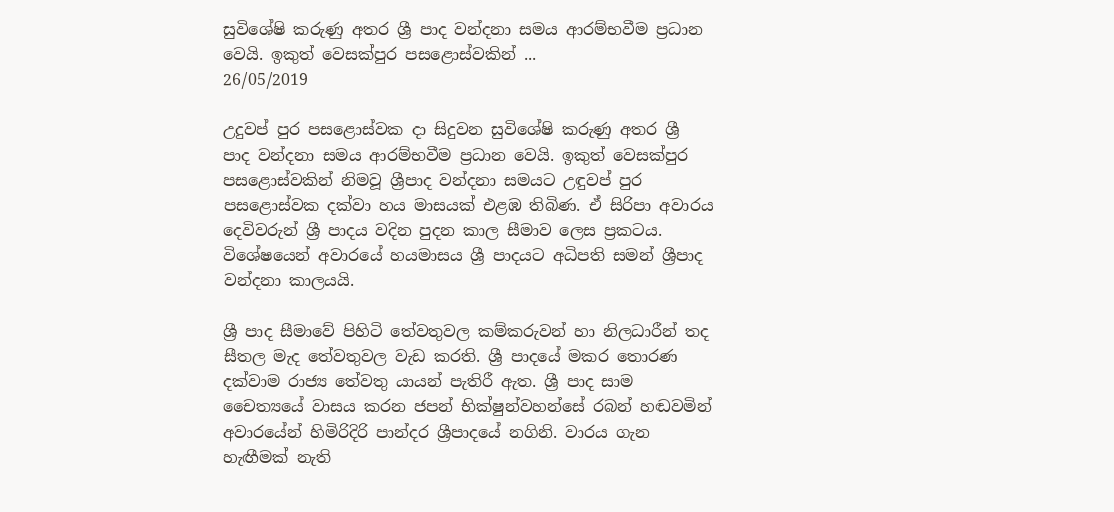සුවිශේෂි කරුණු අතර ශ්‍රී පාද වන්දනා සමය ආරම්භවීම ප්‍රධාන වෙයි. ඉකුත් වෙසක්පුර පසළොස්වකින් ...
26/05/2019

උදුවප් පුර පසළොස්වක දා සිදුවන සුවිශේෂි කරුණු අතර ශ්‍රී පාද වන්දනා සමය ආරම්භවීම ප්‍රධාන වෙයි. ඉකුත් වෙසක්පුර පසළොස්වකින් නිමවූ ශ්‍රීපාද වන්දනා සමයට උඳුවප් පුර පසළොස්වක දක්වා හය මාසයක් එළඹ තිබිණ. ඒ සිරිපා අවාරය දෙවිවරුන් ශ්‍රී පාදය වදින පුදන කාල සීමාව ලෙස ප්‍රකටය. විශේෂයෙන් අවාරයේ හයමාසය ශ්‍රී පාදයට අධිපති සමන් ශ්‍රීපාද වන්දනා කාලයයි.

ශ්‍රී පාද සීමාවේ පිහිටි තේවතුවල කම්කරුවන් හා නිලධාරීන් තද සීතල මැද තේවතුවල වැඩ කරති. ශ්‍රී පාදයේ මකර තොරණ දක්වාම රාජ්‍ය තේවතු යායන් පැතිරී ඇත. ශ්‍රී පාද සාම චෛත්‍යයේ වාසය කරන ජපන් භික්ෂුන්වහන්සේ රබන් හඬවමින් අවාරයේන් හිමිරිදිරි පාන්දර ශ්‍රීපාදයේ නගිනි. වාරය ගැන හැඟීමක් නැති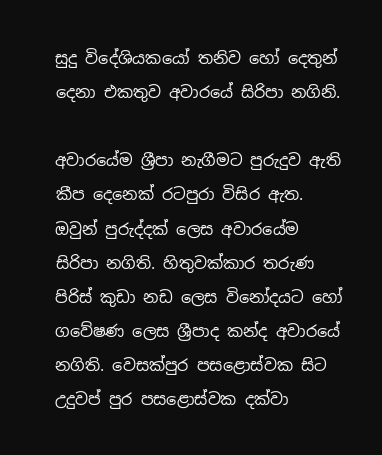සුදු විදේශියකයෝ තනිව හෝ දෙතුන් දෙනා එකතුව අවාරයේ සිරිපා නගිනි.

අවාරයේම ශ්‍රීපා නැගීමට පුරුදුව ඇති කීප දෙනෙක් රටපුරා විසිර ඇත. ඔවුන් පුරුද්දක් ලෙස අවාරයේම සිරිපා නගිති. හිතුවක්කාර තරුණ පිරිස් කුඩා නඩ ලෙස විනෝදයට හෝ ගවේෂණ ලෙස ශ්‍රීපාද කන්ද අවාරයේ නගිති. වෙසක්පුර පසළොස්වක සිට උදුවප් පුර පසළොස්වක දක්වා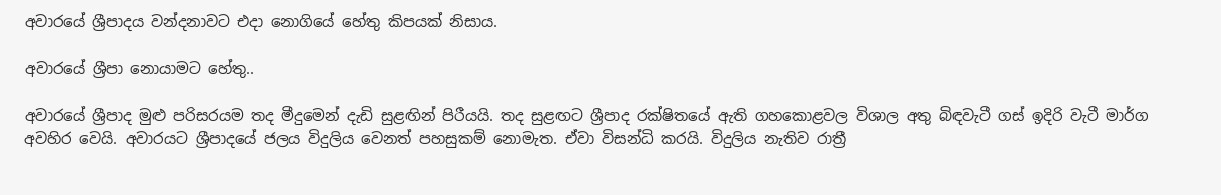අවාරයේ ශ්‍රීපාදය වන්දනාවට එදා නොගියේ හේතු කිපයක් නිසාය.

අවාරයේ ශ්‍රීපා නොයාමට හේතු..

අවාරයේ ශ්‍රීපාද මුළු පරිසරයම තද මීදුමෙන් දැඩි සුළඟින් පිරීයයි. තද සුළඟට ශ්‍රීපාද රක්ෂිතයේ ඇති ගහකොළවල විශාල අතු බිඳවැටී ගස් ඉදිරි වැටී මාර්ග අවහිර වෙයි. අවාරයට ශ්‍රීපාදයේ ජලය විදුලිය වෙනත් පහසුකම් නොමැත. ඒවා විසන්ධි කරයි. විදුලිය නැතිව රාත්‍රී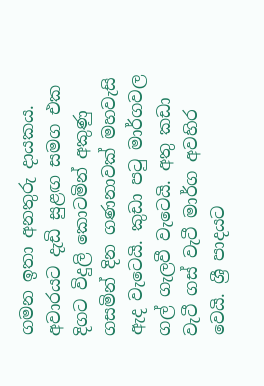ගමන ඉතා අනතුරු දායකය. අවාරයට දැඩි සුළඟ සමග එක දිගට විදුලි කොටමින් අකුණු ගසමින් දින ගණනාවක් මහවැසි ඇද වැටෙයි. කුඩා පටු මාර්ගවල ගල් ගැලවී වැටෙයි. අතු කඩා වැටී ගස් වැටී මාර්ග අවහිර වෙයි. ශ්‍රී පාදයට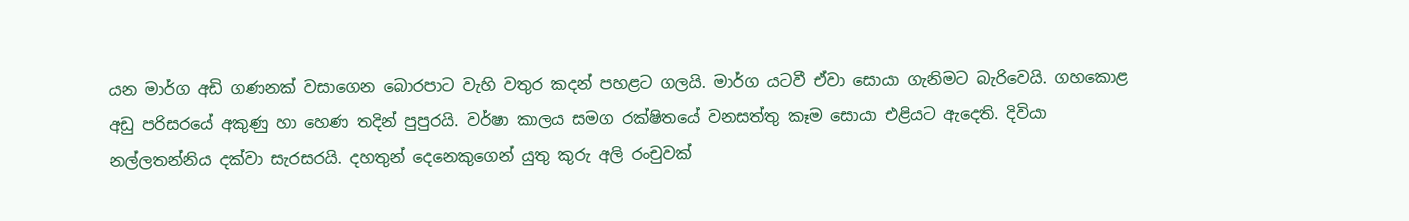යන මාර්ග අඩි ගණනක් වසාගෙන බොරපාට වැහි වතුර කදන් පහළට ගලයි. මාර්ග යටවී ඒවා සොයා ගැනිමට බැරිවෙයි. ගහකොළ අඩු පරිසරයේ අකුණු හා හෙණ තදින් පුපුරයි. වර්ෂා කාලය සමග රක්ෂිතයේ වනසත්තු කෑම සොයා එළියට ඇදෙති. දිවියා නල්ලතන්නිය දක්වා සැරසරයි. දහතුන් දෙනෙකුගෙන් යුතු කුරු අලි රංචුවක්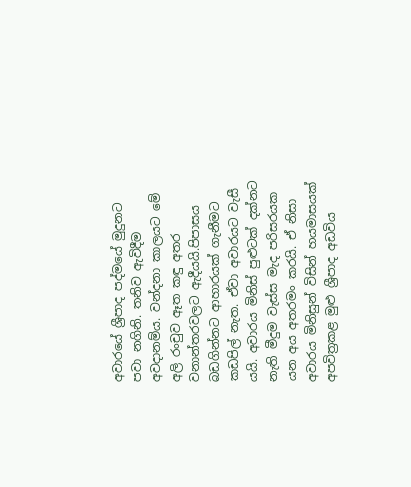අවාරයේ ශ්‍රීපාද පද්මයේ මුදුනට පවා නගිනි. තනිව ඇවිදීම අවදානම්ය. වන්දනා කාලයට මේ අලි රංචුව ඈත කඳු අතර වනාන්තරවලට ඇදීයයි.පිපාසය බඩගින්නට ආහාරයක් ගැනීමට කඩපිල් නැත. ඒවා අවාරයට වැසී යයි. අවාරය මිනිස් පුළුටක් දක්නට නැති මීදුම වැස්ස මැද පරිසරයක යන අය අතරමං කරයි. ඒ නිසා අවාරය මිනිසුන් විසින් හයමාසයක් අපවිත්‍රකළ මුළු ශ්‍රීපාද අඩවිය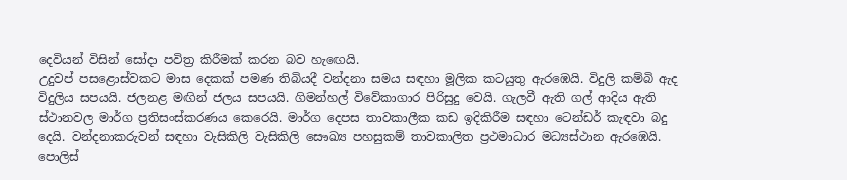දෙවියන් විසින් සෝදා පවිත්‍ර කිරීමක් කරන බව හැඟෙයි.
උදුවප් පසළොස්වකට මාස දෙකක් පමණ තිබියදී වන්දනා සමය සඳහා මූලික කටයුතු ඇරඹෙයි. විදුලි කම්බි ඇද විදුලිය සපයයි. ජලනළ මඟින් ජලය සපයයි. ගිමන්හල් විවේකාගාර පිරිසුදු වෙයි. ගැලවී ඇති ගල් ආදිය ඇති ස්ථානවල මාර්ග ප්‍රතිසංස්කරණය කෙරෙයි. මාර්ග දෙපස තාවකාලීක කඩ ඉදිකිරීම සඳහා ටෙන්ඩර් කැඳවා බදු දෙයි. වන්දනාකරුවන් සඳහා වැසිකිලි වැසිකිලි සෞඛ්‍ය පහසුකම් තාවකාලිත ප්‍රථමාධාර මධ්‍යස්ථාන ඇරඹෙයි. පොලිස්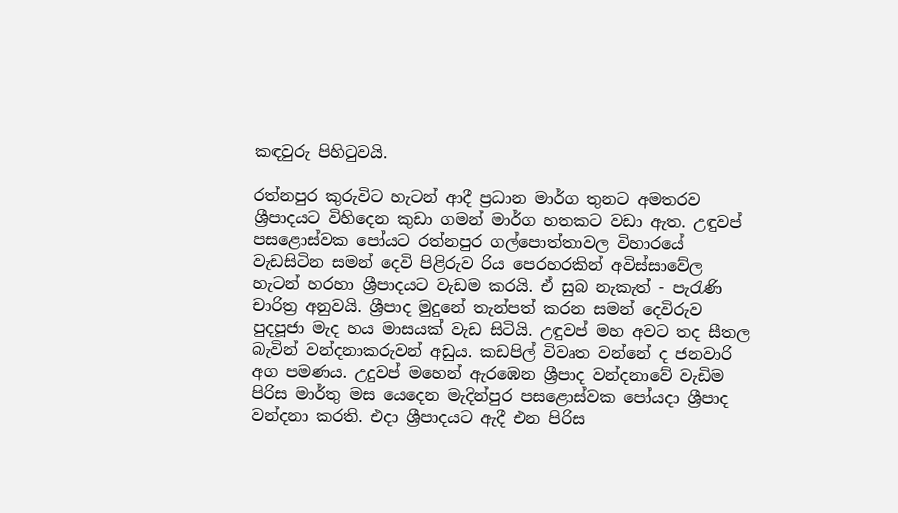කඳවුරු පිහිටුවයි.

රත්නපුර කුරුවිට හැටන් ආදී ප්‍රධාන මාර්ග තුනට අමතරව ශ්‍රීපාදයට විහිදෙන කුඩා ගමන් මාර්ග හතකට වඩා ඇත. උඳුවප් පසළොස්වක පෝයට රත්නපුර ගල්පොත්තාවල විහාරයේ වැඩසිටින සමන් දෙවි පිළිරුව රිය පෙරහරකින් අවිස්සාවේල හැටන් හරහා ශ්‍රීපාදයට වැඩම කරයි. ඒ සුබ නැකැත් - පැරැණි චාරිත්‍ර අනුවයි. ශ්‍රීපාද මුදුනේ තැන්පත් කරන සමන් දෙවිරුව පුදපූජා මැද හය මාසයක් වැඩ සිටියි. උඳුවප් මහ අවට තද සීතල බැවින් වන්දනාකරුවන් අඩුය. කඩපිල් විවෘත වන්නේ ද ජනවාරි අග පමණය. උදුවප් මහෙන් ඇරඹෙන ශ්‍රීපාද වන්දනාවේ වැඩිම පිරිස මාර්තු මස යෙදෙන මැදින්පුර පසළොස්වක පෝයදා ශ්‍රීපාද වන්දනා කරති. එදා ශ්‍රීපාදයට ඇදී එන පිරිස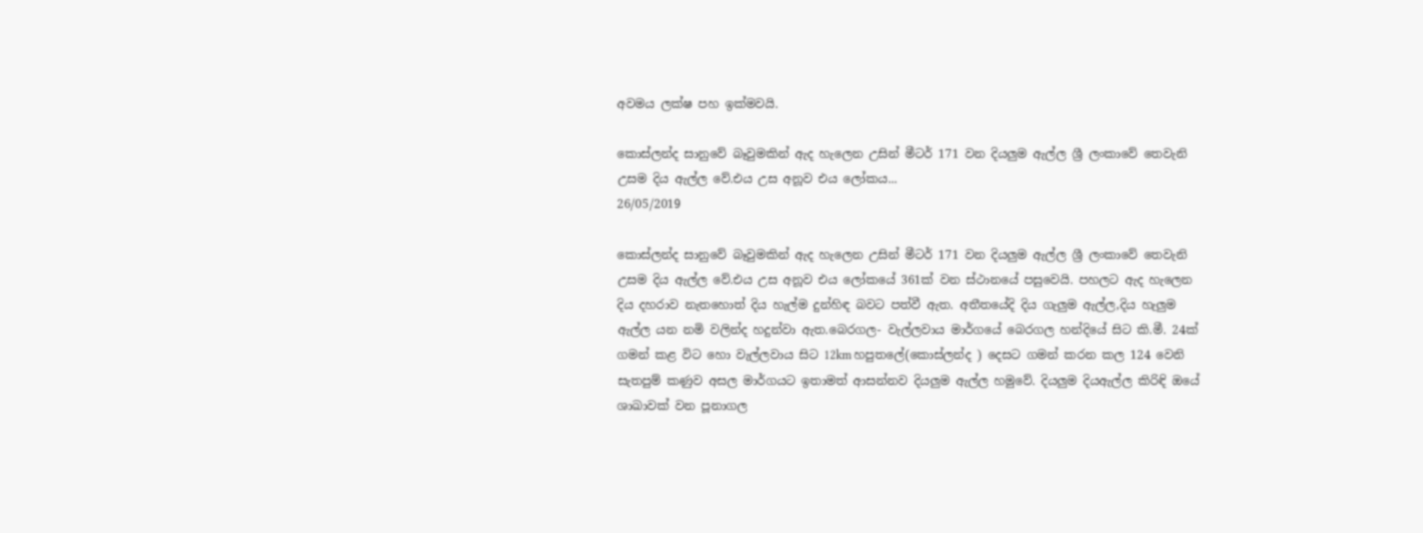අවමය ලක්ෂ පහ ඉක්මවයි.

කොස්ලන්ද සානුවේ බෑවුමකින් ඇද හැලෙන උසින් මීටර් 171 වන දියලුම ඇල්ල ශ්‍රී ලංකාවේ තෙවැනි උසම දිය ඇල්ල වේ.එය උස අනූව එය ලෝකය...
26/05/2019

කොස්ලන්ද සානුවේ බෑවුමකින් ඇද හැලෙන උසින් මීටර් 171 වන දියලුම ඇල්ල ශ්‍රී ලංකාවේ තෙවැනි උසම දිය ඇල්ල වේ.එය උස අනූව එය ලෝකයේ 361ක් වන ස්ථානයේ පසුවෙයි. පහලට ඇද හැලෙන දිය දහරාව නැතහොත් දිය හැල්ම දුන්හිඳ බවට පත්වී ඇත. අතීතයේදි දිය ගැලුම ඇල්ල,දිය හැලුම ඇල්ල යන නමි වලින්ද හදුන්වා ඇත.බෙරගල- වැල්ලවාය මාර්ගයේ බෙරගල හන්දියේ සිට කි.මී. 24ක් ගමන් කළ විට හො වැල්ලවාය සිට 12km හපුතලේ(කොස්ලන්ද ) දෙසට ගමන් කරන කල 124 වෙනි සැතපුම් කණුව අසල මාර්ගයට ඉතාමත් ආසන්නව දියලුම ඇල්ල හමුවේ. දියලුම දියඇල්ල කිරිඳි ඔයේ ශාඛාවක් වන පූනාගල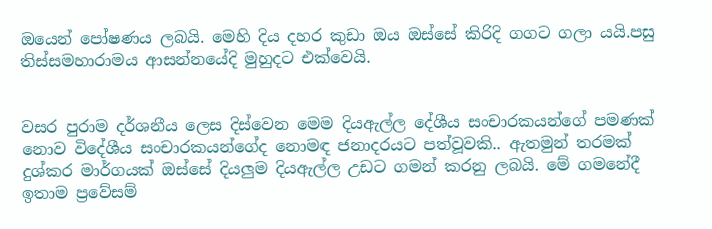ඔයෙන් පෝෂණය ලබයි. මෙහි දිය දහර කුඩා ඔය ඔස්සේ කිරිදි ගගට ගලා යයි.පසු තිස්සමහාරාමය ආසන්නයේදි මුහුදට එක්වෙයි.


වසර පුරාම දර්ශනීය ලෙස දිස්වෙන මෙම දියඇල්ල දේශීය සංචාරකයන්ගේ පමණක් නොව විදේශීය සංචාරකයන්ගේද නොමඳ ජනාදරයට පත්වූවකි.. ඇතමුන් තරමක් දුශ්කර මාර්ගයක් ඔස්සේ දියලුම දියඇල්ල උඩට ගමන් කරනු ලබයි. මේ ගමනේදී ඉතාම ප්‍රවේසම්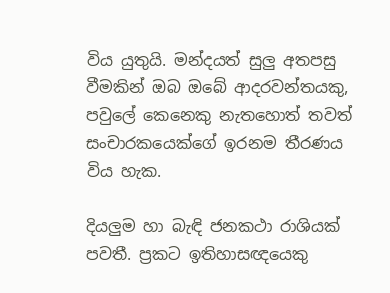විය යුතුයි. මන්දයත් සුලු අතපසු වීමකින් ඔබ ඔබේ ආදරවන්තයකු, පවුලේ කෙනෙකු නැතහොත් තවත් සංචාරකයෙක්ගේ ඉරනම තීරණය විය හැක.

දියලුම හා බැඳි ජනකථා රාශියක් පවතී. ප්‍රකට ඉතිහාසඥයෙකු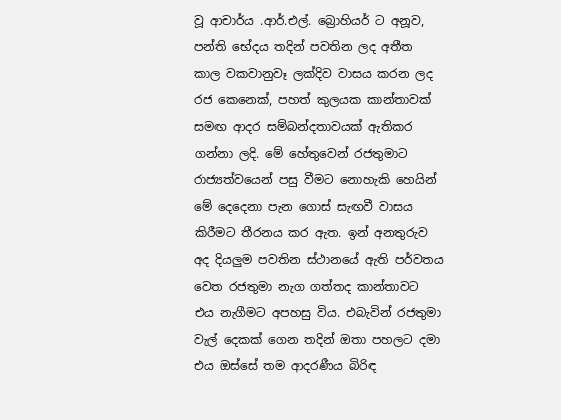වූ ආචාර්ය .ආර්.එල්. බ්‍රොහියර් ට අනූව, පන්ති භේදය තදින් පවතින ලද අතීත කාල වකවානුවෑ ලක්දිව වාසය කරන ලද රජ කෙනෙක්, පහත් කුලයක කාන්තාවක් සමඟ ආදර සම්බන්දතාවයක් ඇතිකර ගන්නා ලදි. මේ හේතුවෙන් රජතුමාට රාජ්‍යත්වයෙන් පසු වීමට නොහැකි හෙයින් මේ දෙදෙනා පැන ගොස් සැඟවී වාසය කිරීමට තීරනය කර ඇත. ඉන් අනතුරුව අද දියලුම පවතින ස්ථානයේ ඇති පර්වතය වෙත රජතුමා නැග ගත්තද කාන්තාවට එය නැගීමට අපහසු විය. එබැවින් රජතුමා වැල් දෙකක් ගෙන තදින් ඔතා පහලට දමා එය ඔස්සේ තම ආදරණීය බිරිඳ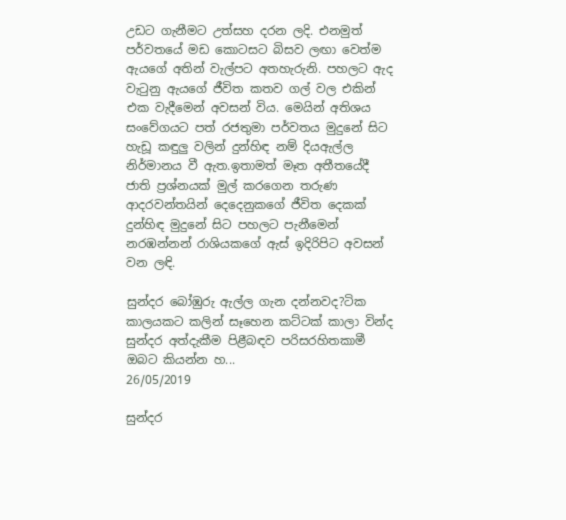උඩට ගැනීමට උත්සහ දරන ලදි. එනමුත් පර්වතයේ මඩ කොටසට බිසව ලඟා වෙත්ම ඇයගේ අතින් වැල්පට අතහැරුනි. පහලට ඇද වැටුනු ඇයගේ ජීවිත කතව ගල් වල එකින් එක වැදීමෙන් අවසන් විය. මෙයින් අතිශය සංවේගයට පත් රජතුමා පර්වතය මුදුනේ සිට හැඩූ කඳුලු වලින් දුන්හිඳ නම් දියඇල්ල නිර්මානය වී ඇත.ඉතාමත් මෑත අතීතයේදී ජාති ප්‍රශ්නයක් මුල් කරගෙන තරුණ ආදරවන්තයින් දෙදෙනුකගේ ජීවිත දෙකක් දුන්හිඳ මුදුනේ සිට පහලට පැනීමෙන් නරඹන්නන් රාශියකගේ ඇස් ඉදිරිපිට අවසන් වන ලඳි.

සුන්දර බෝඹුරු ඇල්ල ගැන දන්නවද?ටික කාලයකට කලින් සෑහෙන කට්ටක් කාලා වින්ද සුන්දර අත්දැකීම පිළීබඳව පරිසරහිතකාමී ඔබට කියන්න හ...
26/05/2019

සුන්දර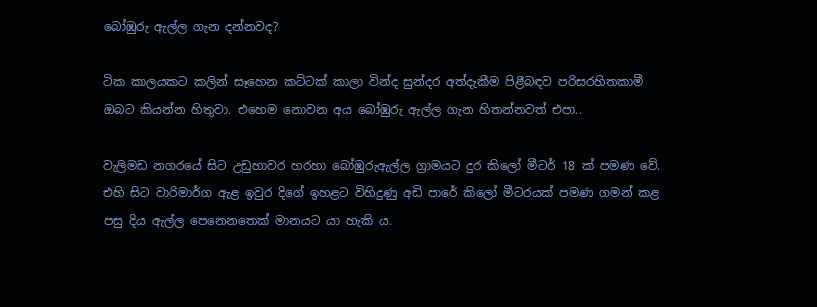බෝඹුරු ඇල්ල ගැන දන්නවද?

ටික කාලයකට කලින් සෑහෙන කට්ටක් කාලා වින්ද සුන්දර අත්දැකීම පිළීබඳව පරිසරහිතකාමී ඔබට කියන්න හිතුවා. එහෙම නොවන අය බෝඹුරු ඇල්ල ගැන හිතන්නවත් එපා..

වැලිමඩ නගරයේ සිට උඩුහාවර හරහා බෝඹුරුඇල්ල ග්‍රාමයට දුර කිලෝ මීටර් 18 ක් පමණ වේ. එහි සිට වාරිමාර්ග ඇළ ඉවුර දිගේ ඉහළට විහිදුණු අඩි පාරේ කිලෝ මීටරයක් පමණ ගමන් කළ පසු දිය ඇල්ල පෙනෙනතෙක් මානයට යා හැකි ය.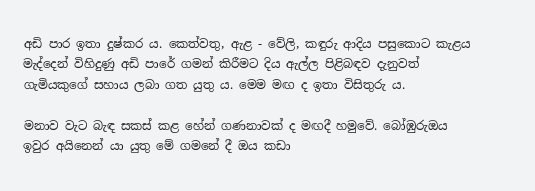අඩි පාර ඉතා දුෂ්කර ය. කෙත්වතු, ඇළ - වේලි, කඳුරු ආදිය පසුකොට කැළය මැද්දෙන් විහිදුණු අඩි පාරේ ගමන් කිරීමට දිය ඇල්ල පිළිබඳව දැනුවත් ගැමියකුගේ සහාය ලබා ගත යුතු ය. මෙම මඟ ද ඉතා විසිතුරු ය.

මනාව වැට බැඳ සකස් කළ හේන් ගණනාවක් ද මඟදී හමුවේ. බෝඹුරුඔය ඉවුර අයිනෙන් යා යුතු මේ ගමනේ දී ඔය කඩා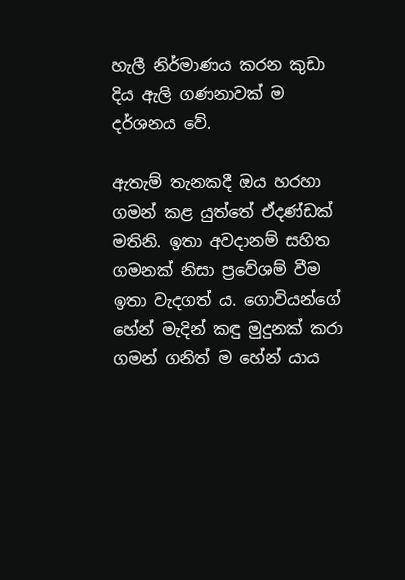හැලී නිර්මාණය කරන කුඩා දිය ඇලි ගණනාවක් ම දර්ශනය වේ.

ඇතැම් තැනකදී ඔය හරහා ගමන් කළ යුත්තේ ඒදණ්ඩක් මතිනි. ඉතා අවදානම් සහිත ගමනක් නිසා ප්‍රවේශම් වීම ඉතා වැදගත් ය. ගොවියන්ගේ හේන් මැදින් කඳු මුදුනක් කරා ගමන් ගනිත් ම හේන් යාය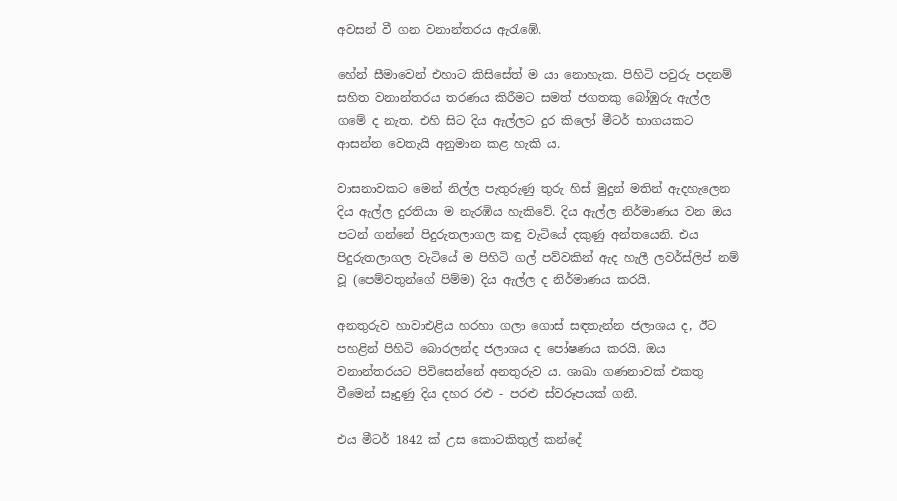අවසන් වී ගන වනාන්තරය ඇරැඹේ.

හේන් සීමාවෙන් එහාට කිසිසේත් ම යා නොහැක. පිහිටි පවුරු පදනම් සහිත වනාන්තරය තරණය කිරීමට සමත් ජගතකු බෝඹුරු ඇල්ල ගමේ ද නැත. එහි සිට දිය ඇල්ලට දුර කිලෝ මීටර් භාගයකට ආසන්න වෙතැයි අනුමාන කළ හැකි ය.

වාසනාවකට මෙන් නිල්ල පැතුරුණු තුරු හිස් මුදුන් මතින් ඇදහැලෙන දිය ඇල්ල දුරතියා ම නැරඹිය හැකිවේ. දිය ඇල්ල නිර්මාණය වන ඔය පටන් ගන්නේ පිදුරුතලාගල කඳු වැටියේ දකුණු අන්තයෙනි. එය පිදුරුතලාගල වැටියේ ම පිහිටි ගල් පව්වකින් ඇද හැලී ලවර්ස්ලිප් නම් වූ (පෙම්වතුන්ගේ පිම්ම) දිය ඇල්ල ද නිර්මාණය කරයි.

අනතුරුව හාවාඑළිය හරහා ගලා ගොස් සඳතැන්න ජලාශය ද, ඊට පහළින් පිහිටි බොරලන්ද ජලාශය ද පෝෂණය කරයි. ඔය වනාන්තරයට පිවිසෙන්නේ අනතුරුව ය. ශාඛා ගණනාවක් එකතු වීමෙන් සෑදුණු දිය දහර රළු - පරළු ස්වරූපයක් ගනී.

එය මීටර් 1842 ක් උස කොටකිතුල් කන්දේ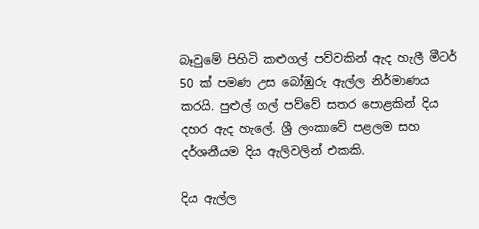බෑවුමේ පිහිටි කළුගල් පව්වකින් ඇද හැලී මීටර් 50 ක් පමණ උස බෝඹුරු ඇල්ල නිර්මාණය කරයි. පුළුල් ගල් පව්වේ සතර පොළකින් දිය දහර ඇද හැලේ. ශ්‍රී ලංකාවේ පළලම සහ දර්ශනීයම දිය ඇලිවලින් එකකි.

දිය ඇල්ල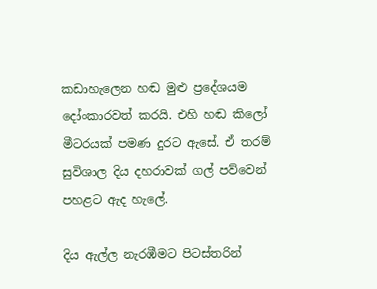කඩාහැලෙන හඬ මුළු ප්‍රදේශයම දෝංකාරවත් කරයි. එහි හඬ කිලෝ මීටරයක් පමණ දුරට ඇසේ. ඒ තරම් සුවිශාල දිය දහරාවක් ගල් පව්වෙන් පහළට ඇද හැලේ.

දිය ඇල්ල නැරඹීමට පිටස්තරින්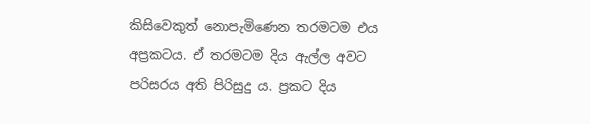කිසිවෙකුත් නොපැමිණෙන තරමටම එය අප්‍රකටය. ඒ තරමටම දිය ඇල්ල අවට පරිසරය අති පිරිසුදු ය. ප්‍රකට දිය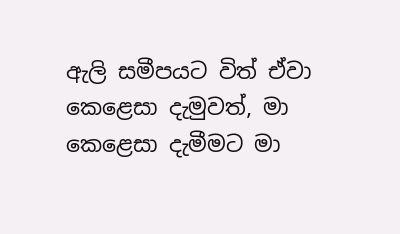ඇලි සමීපයට විත් ඒවා කෙළෙසා දැමුවත්, මා කෙළෙසා දැමීමට මා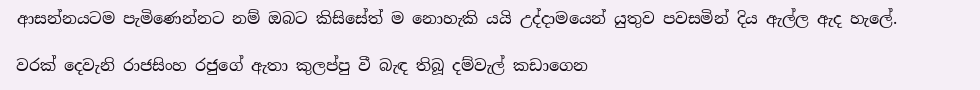ආසන්නයටම පැමිණෙන්නට නම් ඔබට කිසිසේත් ම නොහැකි යයි උද්දාමයෙන් යුතුව පවසමින් දිය ඇල්ල ඇද හැලේ.

වරක් දෙවැනි රාජසිංහ රජුගේ ඇතා කුලප්පු වී බැඳ තිබූ දම්වැල් කඩාගෙන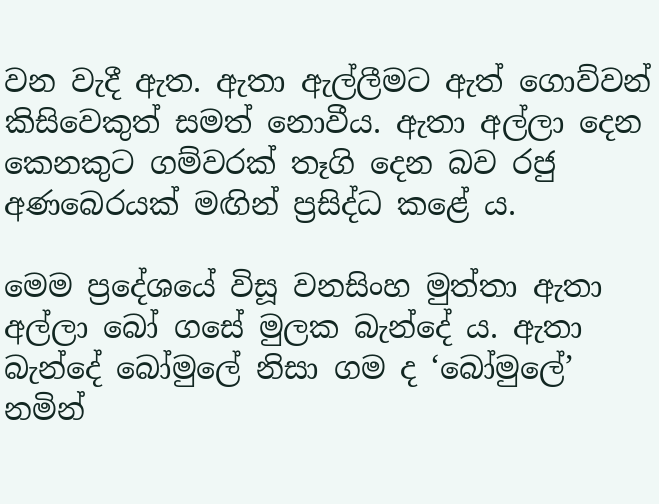වන වැදී ඇත. ඇතා ඇල්ලීමට ඇත් ගොව්වන් කිසිවෙකුත් සමත් නොවීය. ඇතා අල්ලා දෙන කෙනකුට ගම්වරක් තෑගි දෙන බව රජු අණබෙරයක් මඟින් ප්‍රසිද්ධ කළේ ය.

මෙම ප්‍රදේශයේ විසූ වනසිංහ මුත්තා ඇතා අල්ලා බෝ ගසේ මුලක බැන්දේ ය. ඇතා බැන්දේ බෝමුලේ නිසා ගම ද ‘බෝමුලේ’ නමින්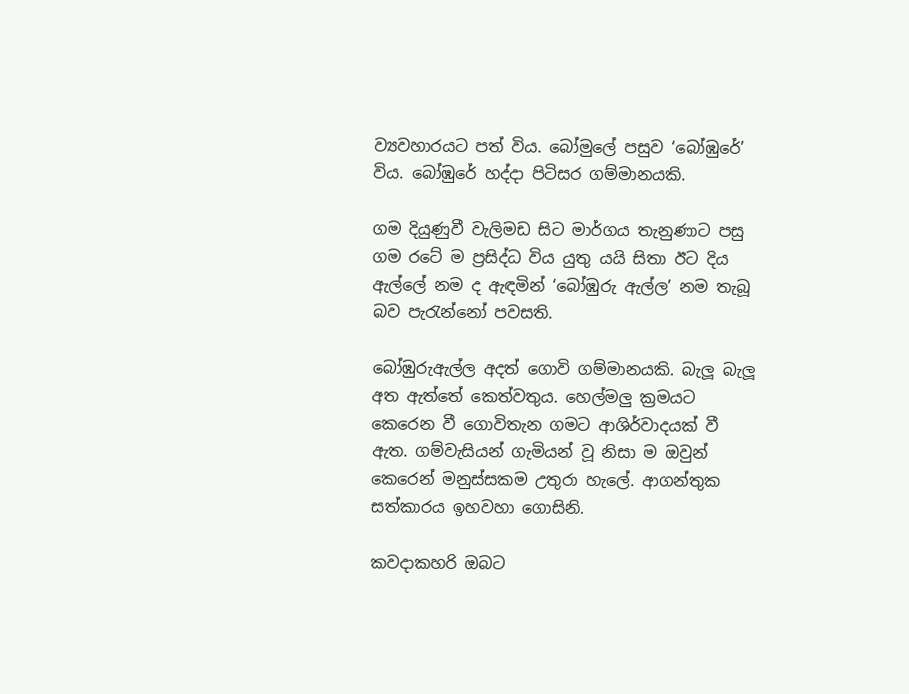ව්‍යවහාරයට පත් විය. බෝමුලේ පසුව ‘බෝඹුරේ’ විය. බෝඹුරේ හද්දා පිටිසර ගම්මානයකි.

ගම දියුණුවී වැලිමඩ සිට මාර්ගය තැනුණාට පසු ගම රටේ ම ප්‍රසිද්ධ විය යුතු යයි සිතා ඊට දිය ඇල්ලේ නම ද ඇඳමින් ‘බෝඹුරු ඇල්ල’ නම තැබූ බව පැරැන්නෝ පවසති.

බෝඹුරුඇල්ල අදත් ගොවි ගම්මානයකි. බැලූ බැලූ අත ඇත්තේ කෙත්වතුය. හෙල්මලු ක්‍රමයට කෙරෙන වී ගොවිතැන ගමට ආශිර්වාදයක් වී ඇත. ගම්වැසියන් ගැමියන් වූ නිසා ම ඔවුන් කෙරෙන් මනුස්සකම උතුරා හැලේ. ආගන්තුක සත්කාරය ඉහවහා ගොසිනි.

කවදාකහරි ඔබට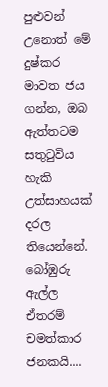පුළුවන් උනොත් මේ දුෂ්කර මාවත ජය ගන්න, ඔබ ඇත්තටම සතුටුවිය හැකි උත්සාහයක් දරල තියෙන්නේ. බෝඹුරු ඇල්ල ඒතරම් චමත්කාර ජනකයි....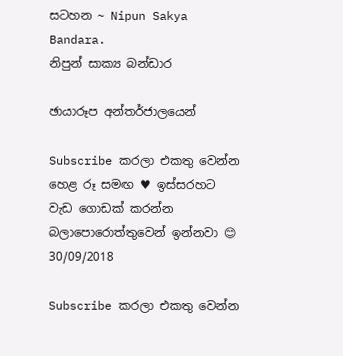සටහන ~ Nipun Sakya Bandara.
නිපුන් සාක්‍ය බන්ඩාර

ඡායාරූප අන්තර්ජාලයෙන්

Subscribe කරලා එකතු වෙන්න හෙළ රූ සමඟ ♥ ඉස්සරහට වැඩ ගොඩක් කරන්න බලාපොරොත්තුවෙන් ඉන්නවා 😊
30/09/2018

Subscribe කරලා එකතු වෙන්න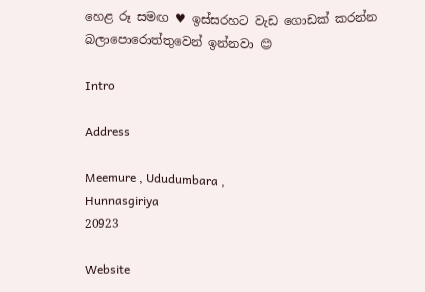හෙළ රූ සමඟ ♥ ඉස්සරහට වැඩ ගොඩක් කරන්න බලාපොරොත්තුවෙන් ඉන්නවා 😊

Intro

Address

Meemure , Ududumbara ,
Hunnasgiriya
20923

Website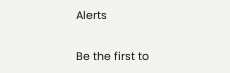Alerts

Be the first to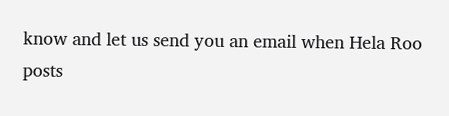know and let us send you an email when Hela Roo posts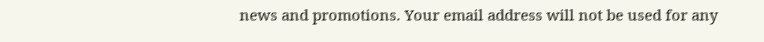news and promotions. Your email address will not be used for any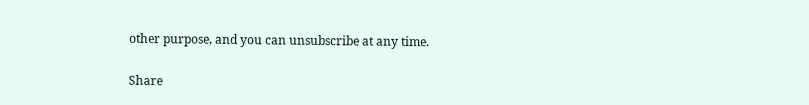other purpose, and you can unsubscribe at any time.

Share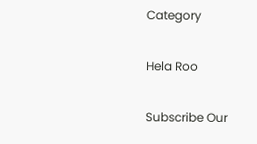Category

Hela Roo

Subscribe Our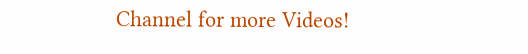Channel for more Videos!